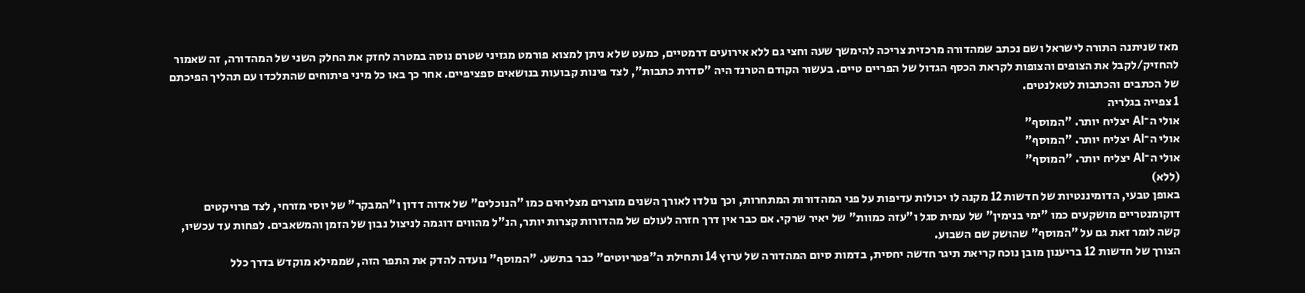מאז שניתנה התורה לישראל ושם נכתב שמהדורה מרכזית צריכה להימשך שעה וחצי גם ללא אירועים דרמטיים, כמעט שלא ניתן למצוא פורמט מגזיני שטרם נוסה במטרה לחזק את החלק השני של המהדורה, זה שאמור להחזיק/לקבל את הצופים והצופות לקראת הכסף הגדול של הפריים טיים. בעשור הקודם הטרנד היה "סדרת כתבות", לצד פינות קבועות בנושאים ספציפיים. אחר כך באו כל מיני פיתוחים שהתלכדו עם תהליך הפיכתם של הכתבים והכתבות לטאלנטים.
1 צפייה בגלריה
אולי ה־AI יצליח יותר. "המוסף"
אולי ה־AI יצליח יותר. "המוסף"
אולי ה־AI יצליח יותר. "המוסף"
(ללא)
באופן טבעי, הדומיננטיות של חדשות 12 מקנה לו יכולות עדיפות על פני המהדורות המתחרות, וכך נולדו לאורך השנים מוצרים מצליחים כמו "הנוכלים" של אדוה דדון ו"המבקר" של יוסי מזרחי, לצד פרויקטים דוקומנטריים מושקעים כמו "ימי בנימין" של עמית סגל ו"עזה כמוות" של יאיר שרקי. אם כבר אין דרך חזרה לעולם של מהדורות קצרות יותר, הנ"ל מהווים דוגמה לניצול נבון של הזמן והמשאבים. לפחות עד עכשיו, קשה לומר זאת גם על "המוסף" שהושק שם השבוע.
הצורך של חדשות 12 בריענון מובן נוכח קריאת תיגר חדשה יחסית, בדמות סיום המהדורה של ערוץ 14 ותחילת ה"פטריוטים" כבר בתשע. "המוסף" נועדה להדק את התפר הזה, שממילא מוקדש בדרך כלל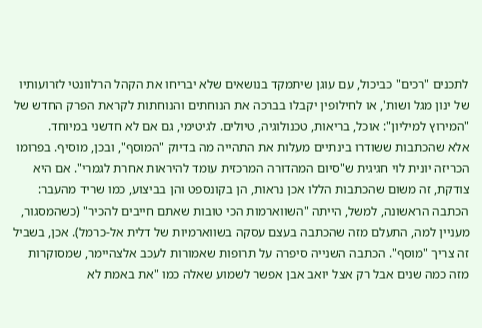לתכנים "רכים" כביכול, עם עוגן שיתמקד בנושאים שלא יבריחו את הקהל הרלוונטי לזרועותיו של ינון מגל ושות', או לחילופין יקבלו בברכה את הנוחתים והנוחתות לקראת הפרק החדש של "המירוץ למיליון": אוכל, בריאות, טכנולוגיה, טיולים. לגיטימי, גם אם לא חדשני במיוחד.
אלא שהכתבות ששודרו בינתיים מעלות את התהייה מה בדיוק "המוסף", ובכן, מוסיף. בפרומו הכריזה יונית לוי חגיגית ש"סיום המהדורה המרכזית עומד להיראות אחרת לגמרי". אם היא צודקת, זה משום שהכתבות הללו אכן נראות, הן בקונספט והן בביצוע, כמו שריד מהעבר: הכתבה הראשונה, למשל, הייתה "השווארמות הכי טובות שאתם חייבים להכיר" (כשהמסגור, מעניין למה, התעלם מזה שהכתבה בעצם עסקה בשווארמיות של דלית אל-כרמל). אכן, בשביל זה צריך "מוסף". הכתבה השנייה סיפרה על תרופות שאמורות לעכב אלצהיימר, שמסוקרות מזה כמה שנים אבל רק אצל יואב אבן אפשר לשמוע שאלה כמו "את באמת לא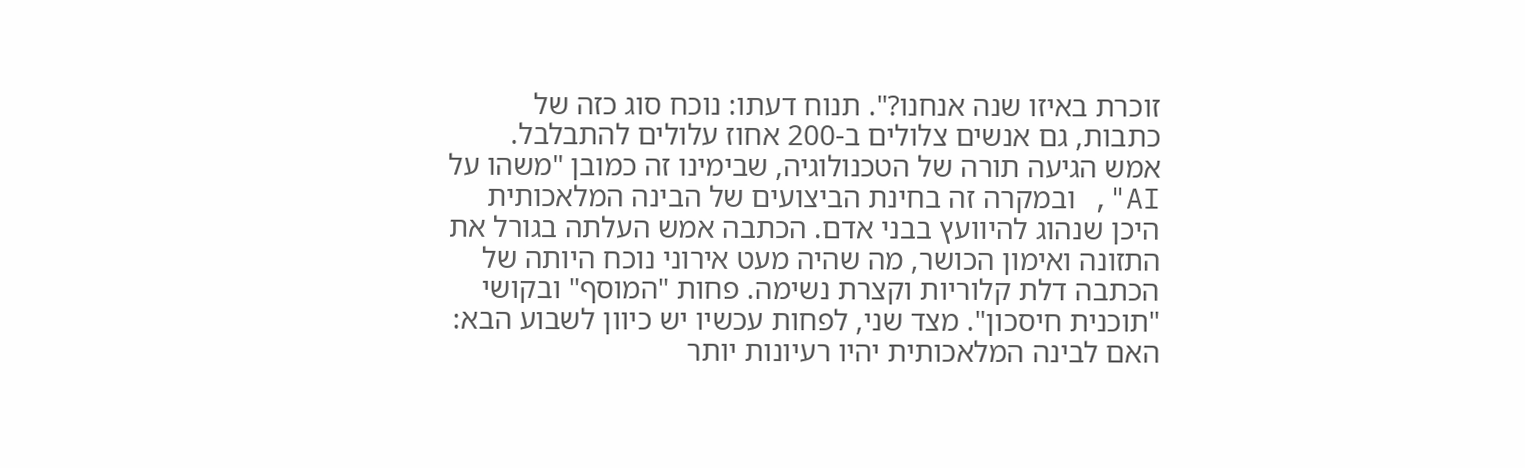זוכרת באיזו שנה אנחנו?". תנוח דעתו: נוכח סוג כזה של כתבות, גם אנשים צלולים ב-200 אחוז עלולים להתבלבל.
אמש הגיעה תורה של הטכנולוגיה, שבימינו זה כמובן "משהו על AI", ובמקרה זה בחינת הביצועים של הבינה המלאכותית היכן שנהוג להיוועץ בבני אדם. הכתבה אמש העלתה בגורל את התזונה ואימון הכושר, מה שהיה מעט אירוני נוכח היותה של הכתבה דלת קלוריות וקצרת נשימה. פחות "המוסף" ובקושי "תוכנית חיסכון". מצד שני, לפחות עכשיו יש כיוון לשבוע הבא: האם לבינה המלאכותית יהיו רעיונות יותר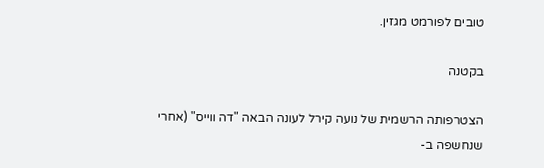טובים לפורמט מגזין.

בקטנה

הצטרפותה הרשמית של נועה קירל לעונה הבאה "דה ווייס" (אחרי שנחשפה ב-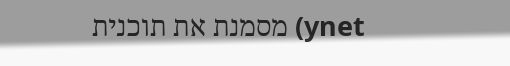ynet) מסמנת את תוכנית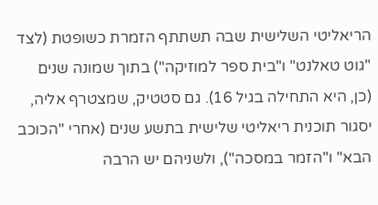הריאליטי השלישית שבה תשתתף הזמרת כשופטת (לצד "גוט טאלנט" ו"בית ספר למוזיקה") בתוך שמונה שנים (כן, היא התחילה בגיל 16). גם סטטיק, שמצטרף אליה, יסגור תוכנית ריאליטי שלישית בתשע שנים (אחרי "הכוכב הבא" ו"הזמר במסכה"), ולשניהם יש הרבה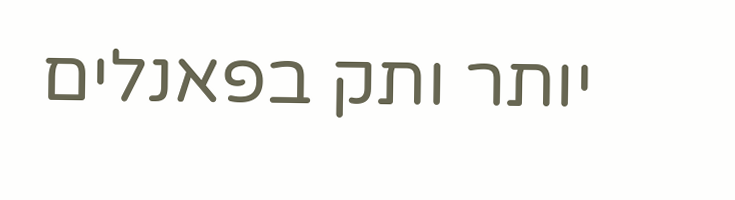יותר ותק בפאנלים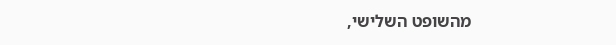מהשופט השלישי,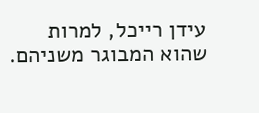עידן רייכל, למרות שהוא המבוגר משניהם.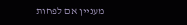מעניין אם לפחות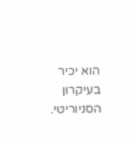הוא יכיר בעיקרון הסניוריטי.